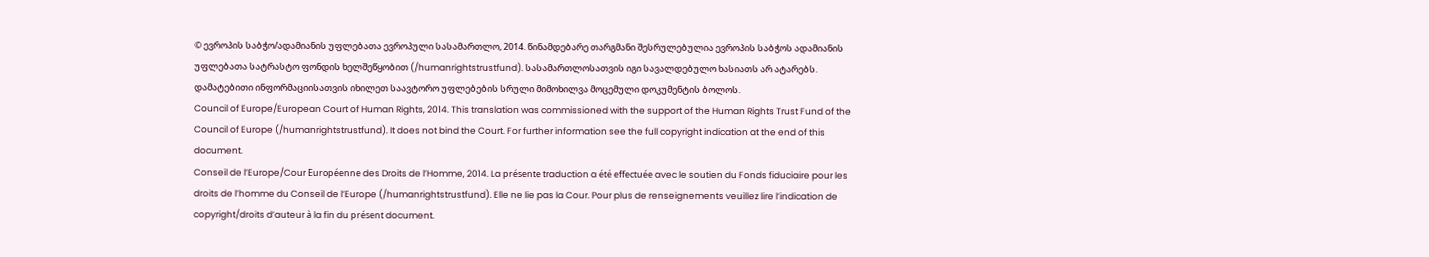© ევროპის საბჭო/ადამიანის უფლებათა ევროპული სასამართლო, 2014. წინამდებარე თარგმანი შესრულებულია ევროპის საბჭოს ადამიანის უფლებათა სატრასტო ფონდის ხელშეწყობით (/humanrightstrustfund). სასამართლოსათვის იგი სავალდებულო ხასიათს არ ატარებს. დამატებითი ინფორმაციისათვის იხილეთ საავტორო უფლებების სრული მიმოხილვა მოცემული დოკუმენტის ბოლოს.
Council of Europe/European Court of Human Rights, 2014. This translation was commissioned with the support of the Human Rights Trust Fund of the Council of Europe (/humanrightstrustfund). It does not bind the Court. For further information see the full copyright indication at the end of this document.
Conseil de l’Europe/Cour Européenne des Droits de l’Homme, 2014. La présente traduction a été effectuée avec le soutien du Fonds fiduciaire pour les droits de l’homme du Conseil de l’Europe (/humanrightstrustfund). Elle ne lie pas la Cour. Pour plus de renseignements veuillez lire l’indication de copyright/droits d’auteur à la fin du présent document.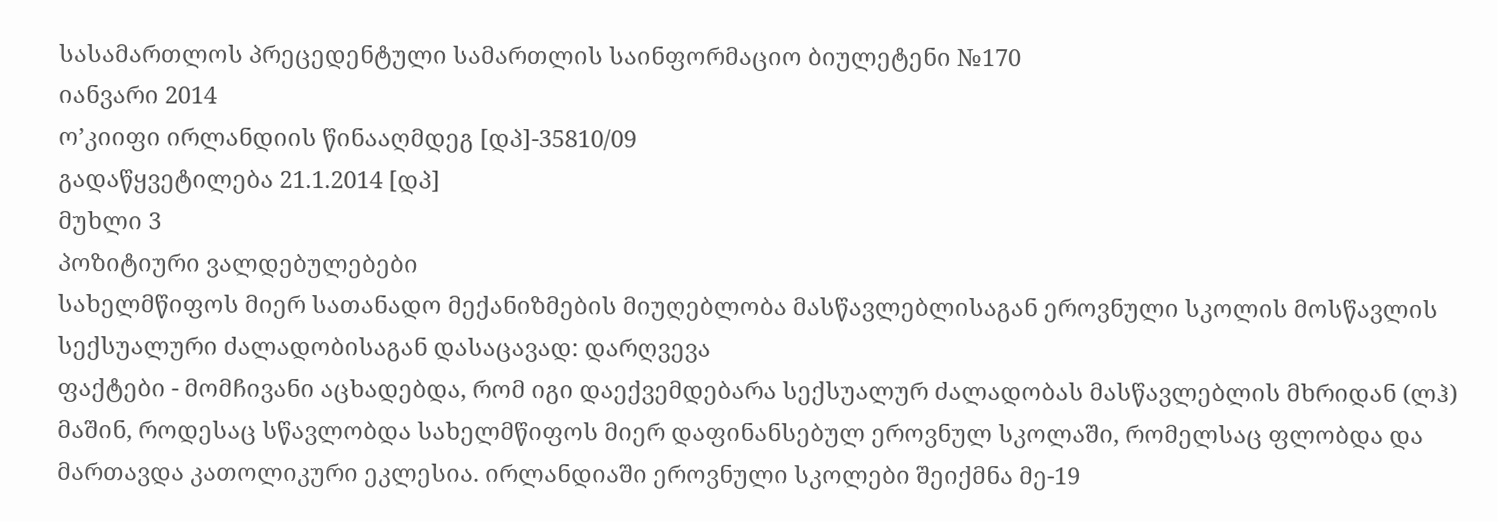სასამართლოს პრეცედენტული სამართლის საინფორმაციო ბიულეტენი №170
იანვარი 2014
ო’კიიფი ირლანდიის წინააღმდეგ [დპ]-35810/09
გადაწყვეტილება 21.1.2014 [დპ]
მუხლი 3
პოზიტიური ვალდებულებები
სახელმწიფოს მიერ სათანადო მექანიზმების მიუღებლობა მასწავლებლისაგან ეროვნული სკოლის მოსწავლის სექსუალური ძალადობისაგან დასაცავად: დარღვევა
ფაქტები - მომჩივანი აცხადებდა, რომ იგი დაექვემდებარა სექსუალურ ძალადობას მასწავლებლის მხრიდან (ლჰ) მაშინ, როდესაც სწავლობდა სახელმწიფოს მიერ დაფინანსებულ ეროვნულ სკოლაში, რომელსაც ფლობდა და მართავდა კათოლიკური ეკლესია. ირლანდიაში ეროვნული სკოლები შეიქმნა მე-19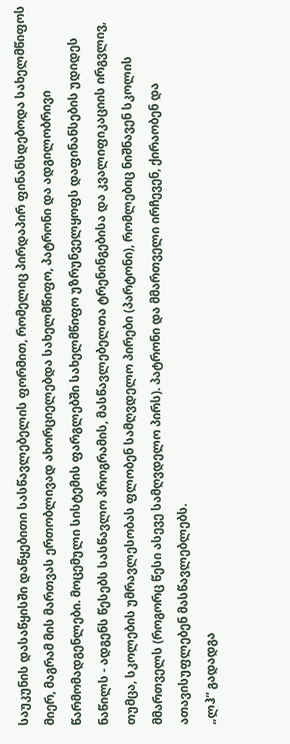საუკუნის დასაწყისში დაწყებითი სასწავლებელის ფორმით, რომელიც პირდაპირ ფინანსდებოდა სახელმწიფოს მიერ, მაგრამ მის მართვას ერთობლივად ახორციელებდა სახელმწიფო, პატრონი და ადგილობრივი წარმომადგენლები. მოცემული სისტემის ფარგლებში სახელმწიფო უზრუნველყოფს დაფინანსების უდიდეს ნაწილს - ადგენს წესებს სასწავლო პროგრამის, მასწავლებელთა ტრენინგებისა და კვალიფიკაციის ირგვლივ, თუმცა, სკოლების უმრავლესობას ფლობენ სამღვდელო პირები (პარტონი), რომლებიც ნიშნავენ სკოლის მმართველს (როგორც წესი ასევე სამღვდელო პირს). პატრონი და მმართველი ირჩევენ, ქირაობენ და ათავისუფლებენ მასწავლებლებს.
„ლჰ“ გადადგა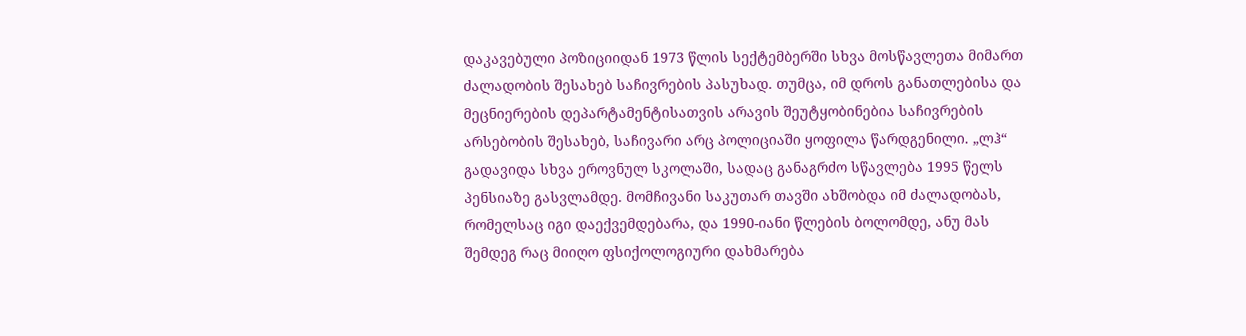დაკავებული პოზიციიდან 1973 წლის სექტემბერში სხვა მოსწავლეთა მიმართ ძალადობის შესახებ საჩივრების პასუხად. თუმცა, იმ დროს განათლებისა და მეცნიერების დეპარტამენტისათვის არავის შეუტყობინებია საჩივრების არსებობის შესახებ, საჩივარი არც პოლიციაში ყოფილა წარდგენილი. „ლჰ“ გადავიდა სხვა ეროვნულ სკოლაში, სადაც განაგრძო სწავლება 1995 წელს პენსიაზე გასვლამდე. მომჩივანი საკუთარ თავში ახშობდა იმ ძალადობას, რომელსაც იგი დაექვემდებარა, და 1990-იანი წლების ბოლომდე, ანუ მას შემდეგ რაც მიიღო ფსიქოლოგიური დახმარება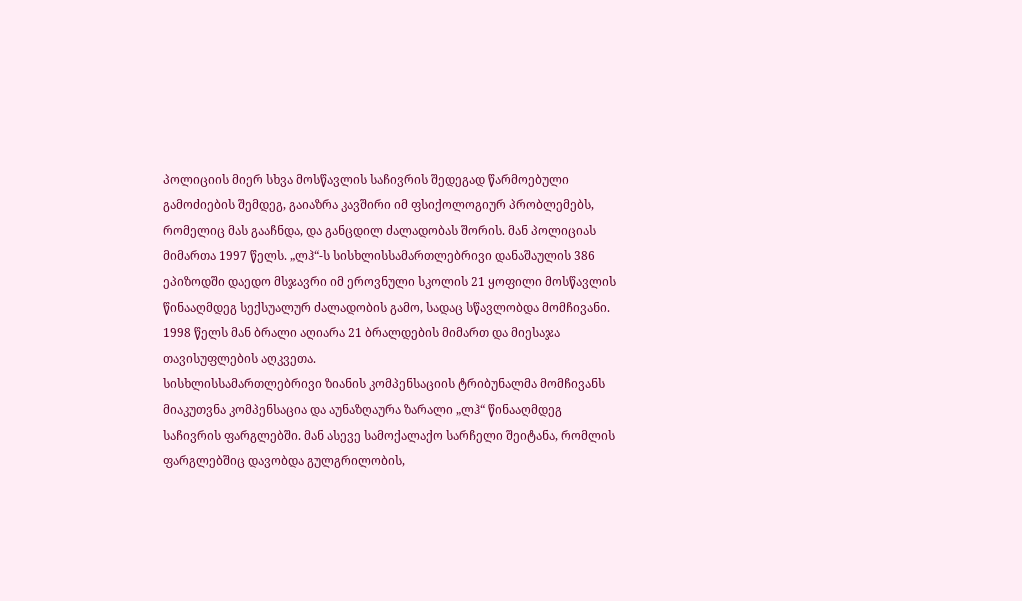პოლიციის მიერ სხვა მოსწავლის საჩივრის შედეგად წარმოებული გამოძიების შემდეგ, გაიაზრა კავშირი იმ ფსიქოლოგიურ პრობლემებს, რომელიც მას გააჩნდა, და განცდილ ძალადობას შორის. მან პოლიციას მიმართა 1997 წელს. „ლჰ“-ს სისხლისსამართლებრივი დანაშაულის 386 ეპიზოდში დაედო მსჯავრი იმ ეროვნული სკოლის 21 ყოფილი მოსწავლის წინააღმდეგ სექსუალურ ძალადობის გამო, სადაც სწავლობდა მომჩივანი. 1998 წელს მან ბრალი აღიარა 21 ბრალდების მიმართ და მიესაჯა თავისუფლების აღკვეთა.
სისხლისსამართლებრივი ზიანის კომპენსაციის ტრიბუნალმა მომჩივანს მიაკუთვნა კომპენსაცია და აუნაზღაურა ზარალი „ლჰ“ წინააღმდეგ საჩივრის ფარგლებში. მან ასევე სამოქალაქო სარჩელი შეიტანა, რომლის ფარგლებშიც დავობდა გულგრილობის,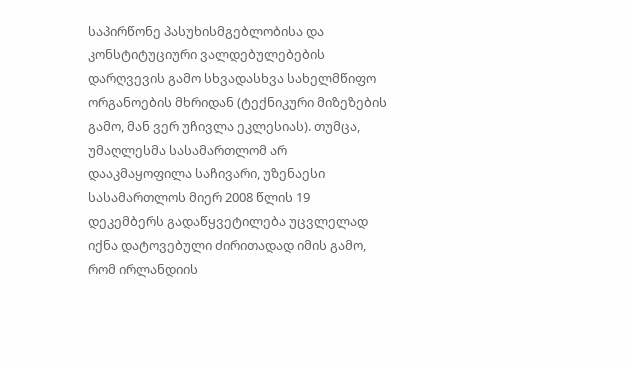საპირწონე პასუხისმგებლობისა და კონსტიტუციური ვალდებულებების დარღვევის გამო სხვადასხვა სახელმწიფო ორგანოების მხრიდან (ტექნიკური მიზეზების გამო, მან ვერ უჩივლა ეკლესიას). თუმცა, უმაღლესმა სასამართლომ არ დააკმაყოფილა საჩივარი, უზენაესი სასამართლოს მიერ 2008 წლის 19 დეკემბერს გადაწყვეტილება უცვლელად იქნა დატოვებული ძირითადად იმის გამო, რომ ირლანდიის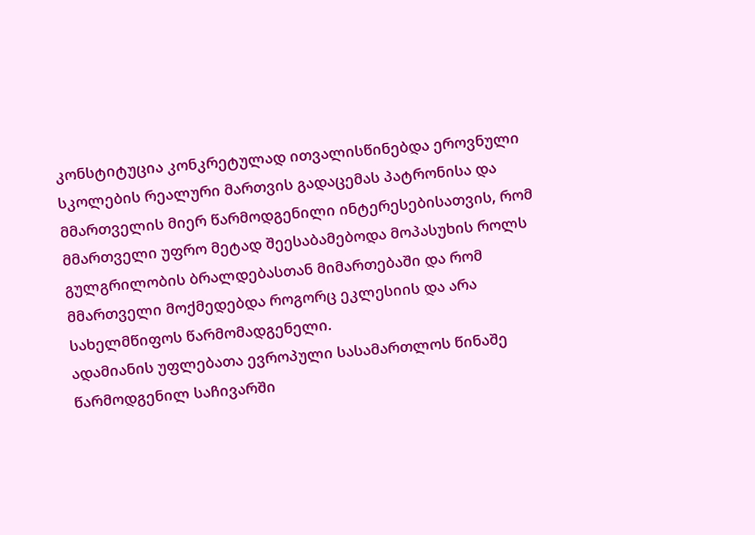კონსტიტუცია კონკრეტულად ითვალისწინებდა ეროვნული სკოლების რეალური მართვის გადაცემას პატრონისა და მმართველის მიერ წარმოდგენილი ინტერესებისათვის, რომ მმართველი უფრო მეტად შეესაბამებოდა მოპასუხის როლს გულგრილობის ბრალდებასთან მიმართებაში და რომ მმართველი მოქმედებდა როგორც ეკლესიის და არა სახელმწიფოს წარმომადგენელი.
ადამიანის უფლებათა ევროპული სასამართლოს წინაშე წარმოდგენილ საჩივარში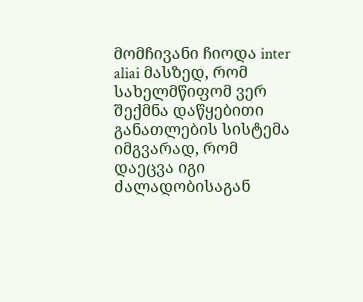მომჩივანი ჩიოდა inter aliai მასზედ, რომ სახელმწიფომ ვერ შექმნა დაწყებითი განათლების სისტემა იმგვარად, რომ დაეცვა იგი ძალადობისაგან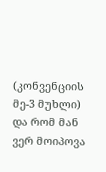(კონვენციის მე-3 მუხლი) და რომ მან ვერ მოიპოვა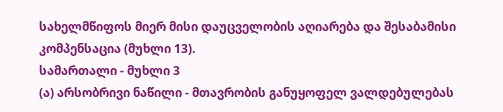სახელმწიფოს მიერ მისი დაუცველობის აღიარება და შესაბამისი კომპენსაცია (მუხლი 13).
სამართალი - მუხლი 3
(ა) არსობრივი ნაწილი - მთავრობის განუყოფელ ვალდებულებას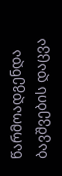წარმოადგენდა ბავშვების დაცვა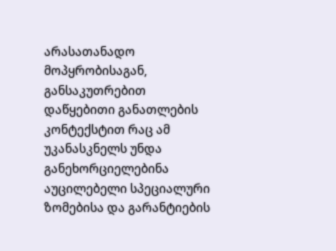არასათანადო მოპყრობისაგან, განსაკუთრებით დაწყებითი განათლების კონტექსტით რაც ამ უკანასკნელს უნდა განეხორციელებინა აუცილებელი სპეციალური ზომებისა და გარანტიების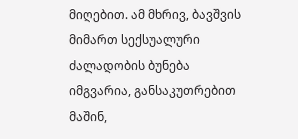მიღებით. ამ მხრივ, ბავშვის მიმართ სექსუალური ძალადობის ბუნება იმგვარია, განსაკუთრებით მაშინ,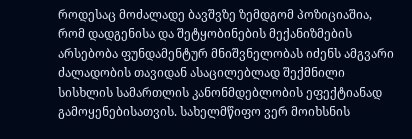როდესაც მოძალადე ბავშვზე ზემდგომ პოზიციაშია, რომ დადგენისა და შეტყობინების მექანიზმების არსებობა ფუნდამენტურ მნიშვნელობას იძენს ამგვარი ძალადობის თავიდან ასაცილებლად შექმნილი სისხლის სამართლის კანონმდებლობის ეფექტიანად გამოყენებისათვის. სახელმწიფო ვერ მოიხსნის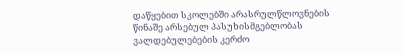დაწყებით სკოლებში არასრულწლოვნების წინაშე არსებულ პასუხისმგებლობას ვალდებულებების კერძო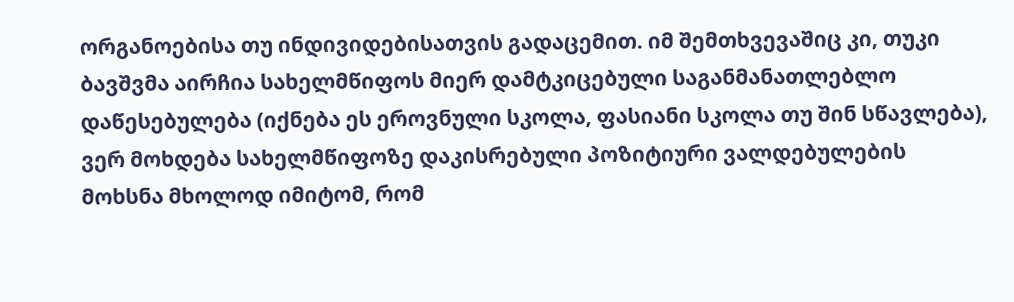ორგანოებისა თუ ინდივიდებისათვის გადაცემით. იმ შემთხვევაშიც კი, თუკი ბავშვმა აირჩია სახელმწიფოს მიერ დამტკიცებული საგანმანათლებლო დაწესებულება (იქნება ეს ეროვნული სკოლა, ფასიანი სკოლა თუ შინ სწავლება), ვერ მოხდება სახელმწიფოზე დაკისრებული პოზიტიური ვალდებულების მოხსნა მხოლოდ იმიტომ, რომ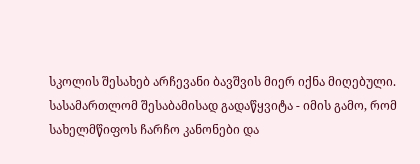სკოლის შესახებ არჩევანი ბავშვის მიერ იქნა მიღებული.
სასამართლომ შესაბამისად გადაწყვიტა - იმის გამო, რომ სახელმწიფოს ჩარჩო კანონები და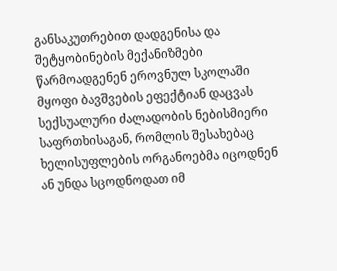განსაკუთრებით დადგენისა და შეტყობინების მექანიზმები წარმოადგენენ ეროვნულ სკოლაში მყოფი ბავშვების ეფექტიან დაცვას სექსუალური ძალადობის ნებისმიერი საფრთხისაგან, რომლის შესახებაც ხელისუფლების ორგანოებმა იცოდნენ ან უნდა სცოდნოდათ იმ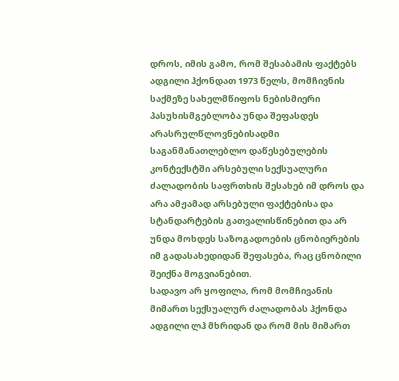დროს, იმის გამო, რომ შესაბამის ფაქტებს ადგილი ჰქონდათ 1973 წელს, მომჩივნის საქმეზე სახელმწიფოს ნებისმიერი პასუხისმგებლობა უნდა შეფასდეს არასრულწლოვნებისადმი საგანმანათლებლო დაწესებულების კონტექსტში არსებული სექსუალური ძალადობის საფრთხის შესახებ იმ დროს და არა ამჟამად არსებული ფაქტებისა და სტანდარტების გათვალისწინებით და არ უნდა მოხდეს საზოგადოების ცნობიერების იმ გადასახედიდან შეფასება, რაც ცნობილი შეიქნა მოგვიანებით.
სადავო არ ყოფილა, რომ მომჩივანის მიმართ სექსუალურ ძალადობას ჰქონდა ადგილი ლჰ მხრიდან და რომ მის მიმართ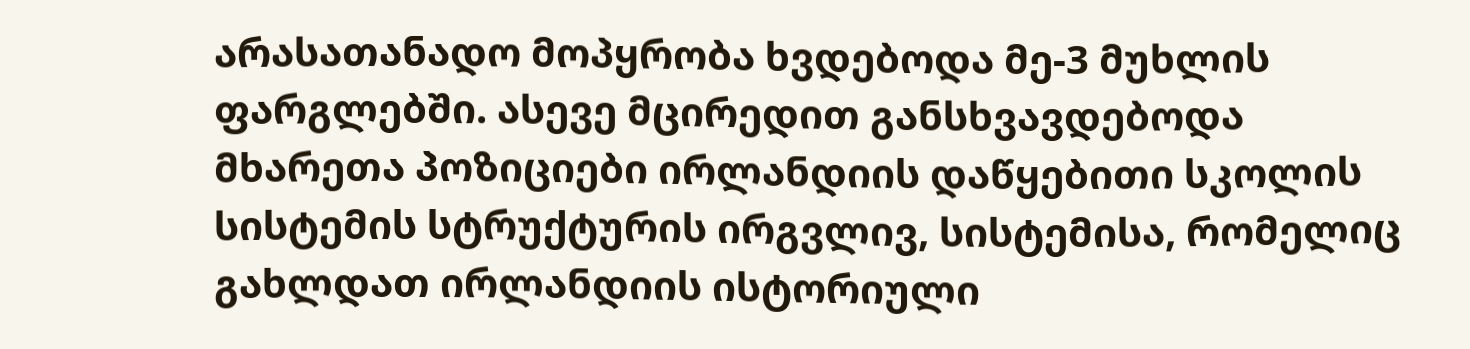არასათანადო მოპყრობა ხვდებოდა მე-3 მუხლის ფარგლებში. ასევე მცირედით განსხვავდებოდა მხარეთა პოზიციები ირლანდიის დაწყებითი სკოლის სისტემის სტრუქტურის ირგვლივ, სისტემისა, რომელიც გახლდათ ირლანდიის ისტორიული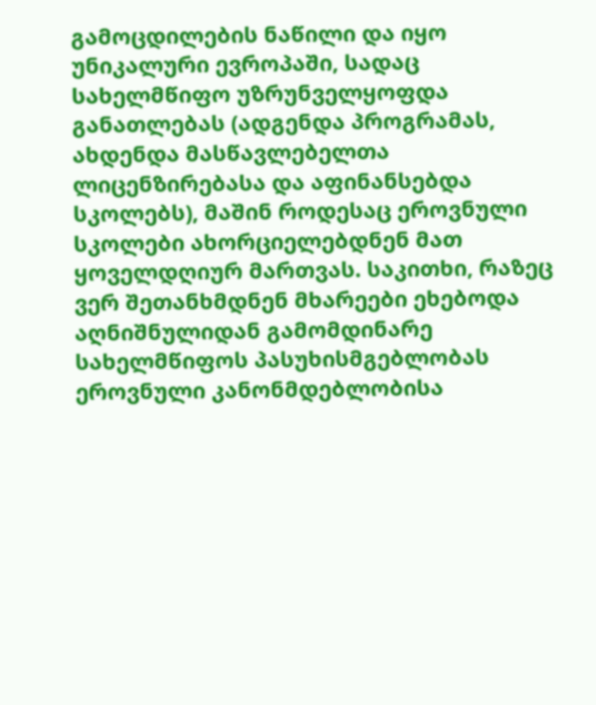გამოცდილების ნაწილი და იყო უნიკალური ევროპაში, სადაც სახელმწიფო უზრუნველყოფდა განათლებას (ადგენდა პროგრამას, ახდენდა მასწავლებელთა ლიცენზირებასა და აფინანსებდა სკოლებს), მაშინ როდესაც ეროვნული სკოლები ახორციელებდნენ მათ ყოველდღიურ მართვას. საკითხი, რაზეც ვერ შეთანხმდნენ მხარეები ეხებოდა აღნიშნულიდან გამომდინარე სახელმწიფოს პასუხისმგებლობას ეროვნული კანონმდებლობისა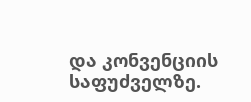და კონვენციის საფუძველზე.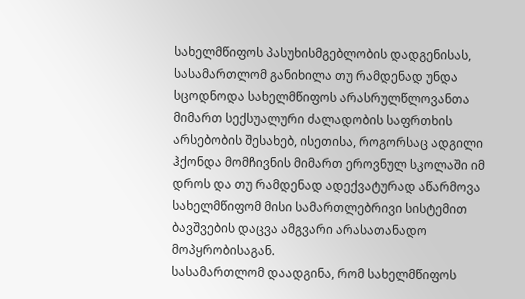სახელმწიფოს პასუხისმგებლობის დადგენისას, სასამართლომ განიხილა თუ რამდენად უნდა სცოდნოდა სახელმწიფოს არასრულწლოვანთა მიმართ სექსუალური ძალადობის საფრთხის არსებობის შესახებ, ისეთისა, როგორსაც ადგილი ჰქონდა მომჩივნის მიმართ ეროვნულ სკოლაში იმ დროს და თუ რამდენად ადექვატურად აწარმოვა სახელმწიფომ მისი სამართლებრივი სისტემით ბავშვების დაცვა ამგვარი არასათანადო მოპყრობისაგან.
სასამართლომ დაადგინა, რომ სახელმწიფოს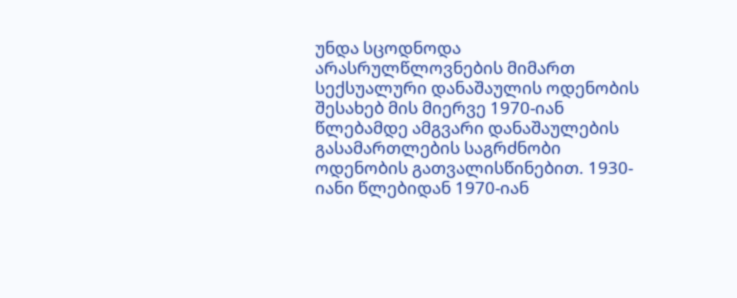უნდა სცოდნოდა არასრულწლოვნების მიმართ სექსუალური დანაშაულის ოდენობის შესახებ მის მიერვე 1970-იან წლებამდე ამგვარი დანაშაულების გასამართლების საგრძნობი ოდენობის გათვალისწინებით. 1930-იანი წლებიდან 1970-იან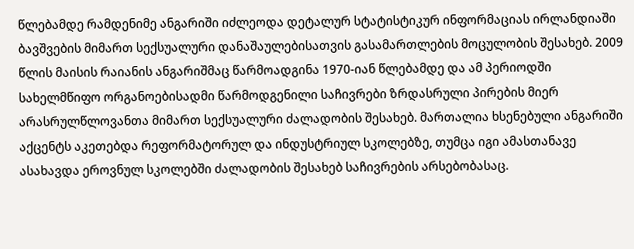წლებამდე რამდენიმე ანგარიში იძლეოდა დეტალურ სტატისტიკურ ინფორმაციას ირლანდიაში ბავშვების მიმართ სექსუალური დანაშაულებისათვის გასამართლების მოცულობის შესახებ. 2009 წლის მაისის რაიანის ანგარიშმაც წარმოადგინა 1970-იან წლებამდე და ამ პერიოდში სახელმწიფო ორგანოებისადმი წარმოდგენილი საჩივრები ზრდასრული პირების მიერ არასრულწლოვანთა მიმართ სექსუალური ძალადობის შესახებ. მართალია ხსენებული ანგარიში აქცენტს აკეთებდა რეფორმატორულ და ინდუსტრიულ სკოლებზე, თუმცა იგი ამასთანავე ასახავდა ეროვნულ სკოლებში ძალადობის შესახებ საჩივრების არსებობასაც.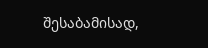შესაბამისად,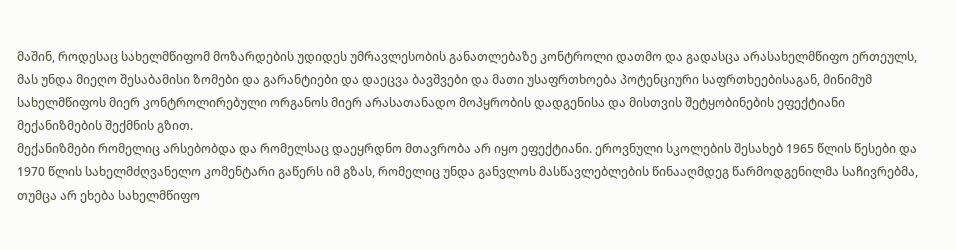მაშინ, როდესაც სახელმწიფომ მოზარდების უდიდეს უმრავლესობის განათლებაზე კონტროლი დათმო და გადასცა არასახელმწიფო ერთეულს, მას უნდა მიეღო შესაბამისი ზომები და გარანტიები და დაეცვა ბავშვები და მათი უსაფრთხოება პოტენციური საფრთხეებისაგან, მინიმუმ სახელმწიფოს მიერ კონტროლირებული ორგანოს მიერ არასათანადო მოპყრობის დადგენისა და მისთვის შეტყობინების ეფექტიანი მექანიზმების შექმნის გზით.
მექანიზმები რომელიც არსებობდა და რომელსაც დაეყრდნო მთავრობა არ იყო ეფექტიანი. ეროვნული სკოლების შესახებ 1965 წლის წესები და 1970 წლის სახელმძღვანელო კომენტარი გაწერს იმ გზას, რომელიც უნდა განვლოს მასწავლებლების წინააღმდეგ წარმოდგენილმა საჩივრებმა, თუმცა არ ეხება სახელმწიფო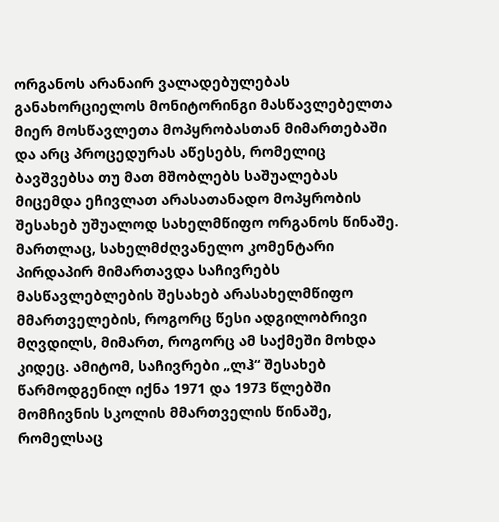ორგანოს არანაირ ვალადებულებას განახორციელოს მონიტორინგი მასწავლებელთა მიერ მოსწავლეთა მოპყრობასთან მიმართებაში და არც პროცედურას აწესებს, რომელიც ბავშვებსა თუ მათ მშობლებს საშუალებას მიცემდა ეჩივლათ არასათანადო მოპყრობის შესახებ უშუალოდ სახელმწიფო ორგანოს წინაშე. მართლაც, სახელმძღვანელო კომენტარი პირდაპირ მიმართავდა საჩივრებს მასწავლებლების შესახებ არასახელმწიფო მმართველების, როგორც წესი ადგილობრივი მღვდილს, მიმართ, როგორც ამ საქმეში მოხდა კიდეც. ამიტომ, საჩივრები „ლჰ“ შესახებ წარმოდგენილ იქნა 1971 და 1973 წლებში მომჩივნის სკოლის მმართველის წინაშე, რომელსაც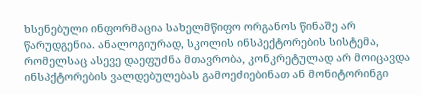ხსენებული ინფორმაცია სახელმწიფო ორგანოს წინაშე არ წარუდგენია. ანალოგიურად, სკოლის ინსპექტორების სისტემა, რომელსაც ასევე დაეფუძნა მთავრობა, კონკრეტულად არ მოიცავდა ინსპქტორების ვალდებულებას გამოეძიებინათ ან მონიტორინგი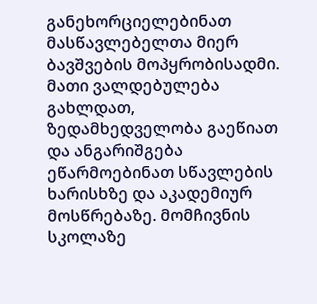განეხორციელებინათ მასწავლებელთა მიერ ბავშვების მოპყრობისადმი. მათი ვალდებულება გახლდათ, ზედამხედველობა გაეწიათ და ანგარიშგება ეწარმოებინათ სწავლების ხარისხზე და აკადემიურ მოსწრებაზე. მომჩივნის სკოლაზე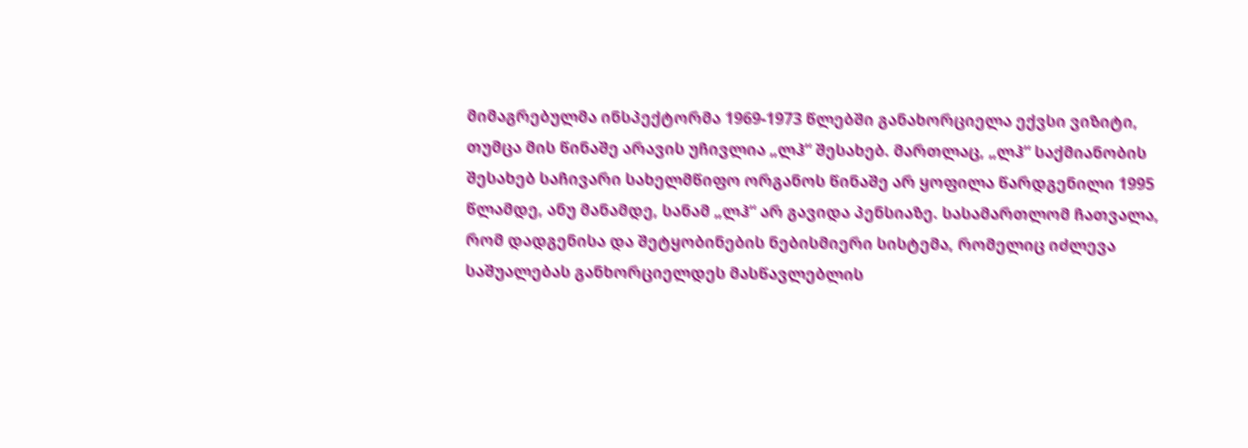მიმაგრებულმა ინსპექტორმა 1969-1973 წლებში განახორციელა ექვსი ვიზიტი, თუმცა მის წინაშე არავის უჩივლია „ლჰ“ შესახებ. მართლაც, „ლჰ“ საქმიანობის შესახებ საჩივარი სახელმწიფო ორგანოს წინაშე არ ყოფილა წარდგენილი 1995 წლამდე, ანუ მანამდე, სანამ „ლჰ“ არ გავიდა პენსიაზე. სასამართლომ ჩათვალა, რომ დადგენისა და შეტყობინების ნებისმიერი სისტემა, რომელიც იძლევა საშუალებას განხორციელდეს მასწავლებლის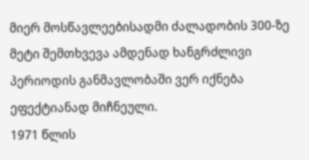მიერ მოსწავლეებისადმი ძალადობის 300-ზე მეტი შემთხვევა ამდენად ხანგრძლივი პერიოდის განმავლობაში ვერ იქნება ეფექტიანად მიჩნეული.
1971 წლის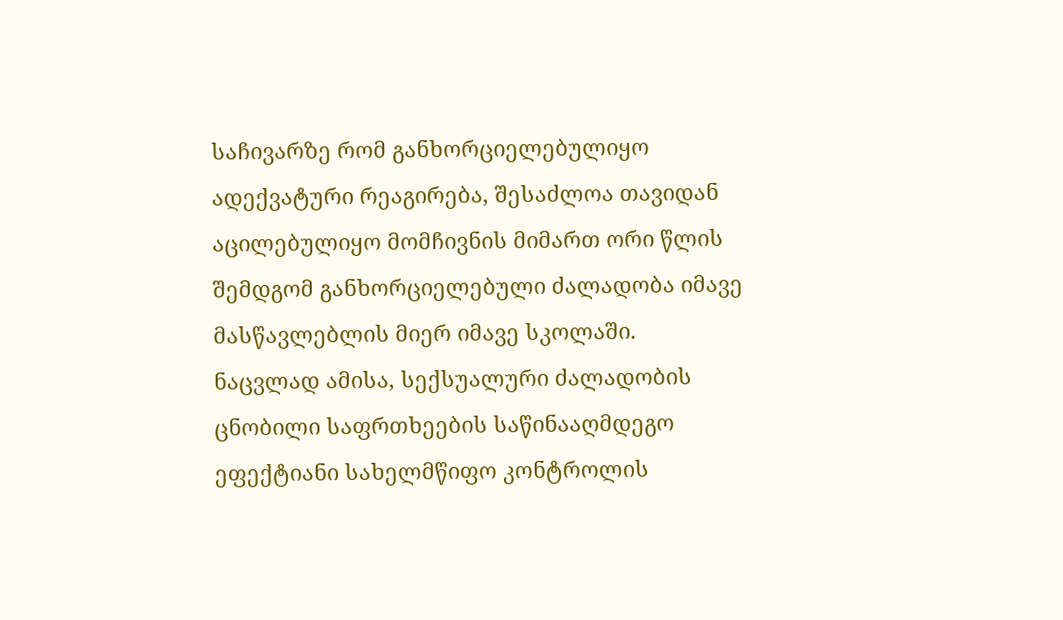საჩივარზე რომ განხორციელებულიყო ადექვატური რეაგირება, შესაძლოა თავიდან აცილებულიყო მომჩივნის მიმართ ორი წლის შემდგომ განხორციელებული ძალადობა იმავე მასწავლებლის მიერ იმავე სკოლაში. ნაცვლად ამისა, სექსუალური ძალადობის ცნობილი საფრთხეების საწინააღმდეგო ეფექტიანი სახელმწიფო კონტროლის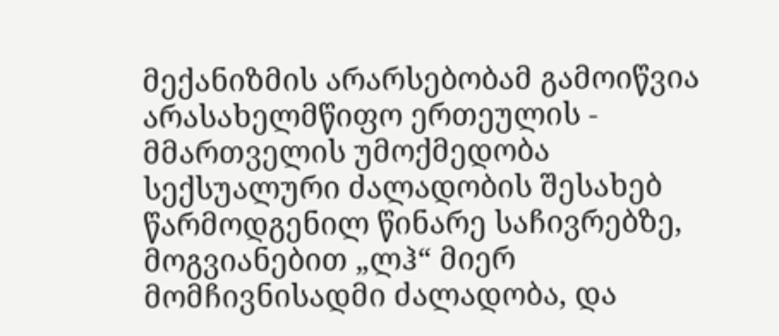მექანიზმის არარსებობამ გამოიწვია არასახელმწიფო ერთეულის - მმართველის უმოქმედობა სექსუალური ძალადობის შესახებ წარმოდგენილ წინარე საჩივრებზე, მოგვიანებით „ლჰ“ მიერ მომჩივნისადმი ძალადობა, და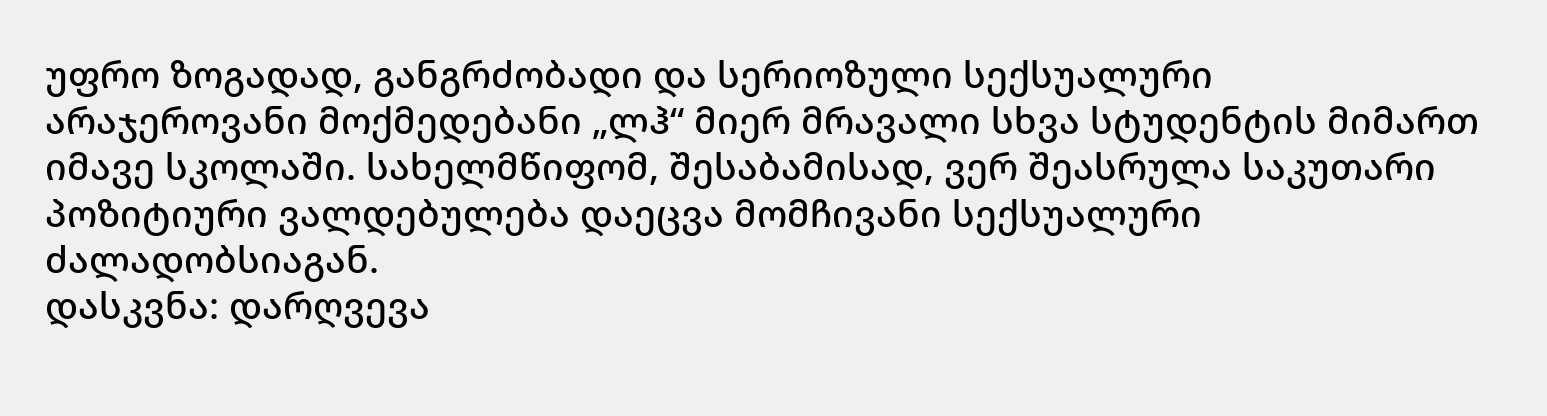უფრო ზოგადად, განგრძობადი და სერიოზული სექსუალური არაჯეროვანი მოქმედებანი „ლჰ“ მიერ მრავალი სხვა სტუდენტის მიმართ იმავე სკოლაში. სახელმწიფომ, შესაბამისად, ვერ შეასრულა საკუთარი პოზიტიური ვალდებულება დაეცვა მომჩივანი სექსუალური ძალადობსიაგან.
დასკვნა: დარღვევა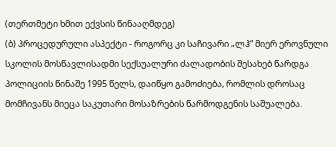(თერთმეტი ხმით ექვსის წინააღმდეგ)
(ბ) პროცედურული ასპექტი - როგორც კი საჩივარი „ლჰ“ მიერ ეროვნული სკოლის მოსწავლისადმი სექსუალური ძალადობის შესახებ წარდგა პოლიციის წინაშე 1995 წელს, დაიწყო გამოძიება, რომლის დროსაც მომჩივანს მიეცა საკუთარი მოსაზრების წარმოდგენის საშუალება.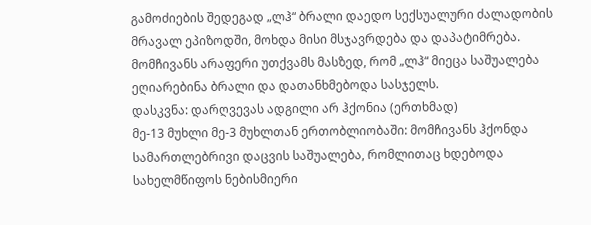გამოძიების შედეგად „ლჰ“ ბრალი დაედო სექსუალური ძალადობის მრავალ ეპიზოდში, მოხდა მისი მსჯავრდება და დაპატიმრება. მომჩივანს არაფერი უთქვამს მასზედ, რომ „ლჰ“ მიეცა საშუალება ეღიარებინა ბრალი და დათანხმებოდა სასჯელს.
დასკვნა: დარღვევას ადგილი არ ჰქონია (ერთხმად)
მე-13 მუხლი მე-3 მუხლთან ერთობლიობაში: მომჩივანს ჰქონდა სამართლებრივი დაცვის საშუალება, რომლითაც ხდებოდა სახელმწიფოს ნებისმიერი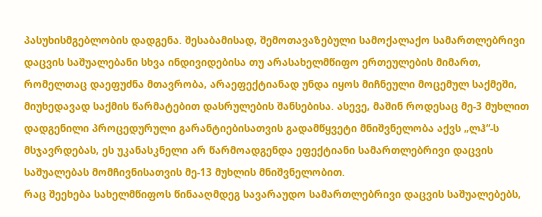პასუხისმგებლობის დადგენა. შესაბამისად, შემოთავაზებული სამოქალაქო სამართლებრივი დაცვის საშუალებანი სხვა ინდივიდებისა თუ არასახელმწიფო ერთეულების მიმართ, რომელთაც დაეფუძნა მთავრობა, არაეფექტიანად უნდა იყოს მიჩნეული მოცემულ საქმეში, მიუხედავად საქმის წარმატებით დასრულების შანსებისა. ასევე, მაშინ როდესაც მე-3 მუხლით დადგენილი პროცედურული გარანტიებისათვის გადამწყვეტი მნიშვნელობა აქვს „ლჰ“-ს მსჯავრდებას, ეს უკანასკნელი არ წარმოადგენდა ეფექტიანი სამართლებრივი დაცვის საშუალებას მომჩივნისათვის მე-13 მუხლის მნიშვნელობით.
რაც შეეხება სახელმწიფოს წინააღმდეგ სავარაუდო სამართლებრივი დაცვის საშუალებებს,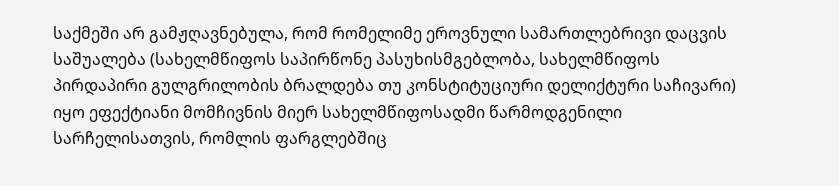საქმეში არ გამჟღავნებულა, რომ რომელიმე ეროვნული სამართლებრივი დაცვის საშუალება (სახელმწიფოს საპირწონე პასუხისმგებლობა, სახელმწიფოს პირდაპირი გულგრილობის ბრალდება თუ კონსტიტუციური დელიქტური საჩივარი) იყო ეფექტიანი მომჩივნის მიერ სახელმწიფოსადმი წარმოდგენილი სარჩელისათვის, რომლის ფარგლებშიც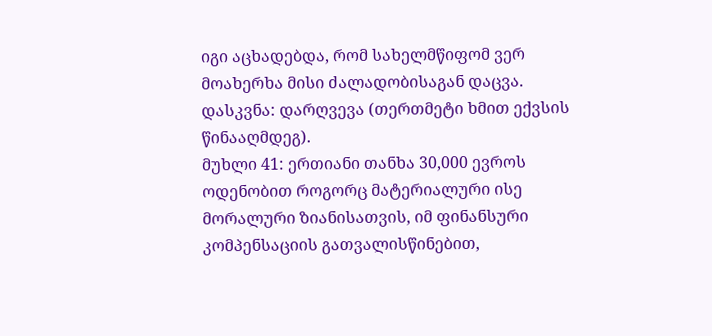იგი აცხადებდა, რომ სახელმწიფომ ვერ მოახერხა მისი ძალადობისაგან დაცვა.
დასკვნა: დარღვევა (თერთმეტი ხმით ექვსის წინააღმდეგ).
მუხლი 41: ერთიანი თანხა 30,000 ევროს ოდენობით როგორც მატერიალური ისე მორალური ზიანისათვის, იმ ფინანსური კომპენსაციის გათვალისწინებით,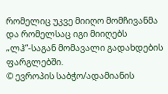რომელიც უკვე მიიღო მომჩივანმა და რომელსაც იგი მიიღებს „ლჰ“-საგან მომავალი გადახდების ფარგლებში.
© ევროპის საბჭო/ადამიანის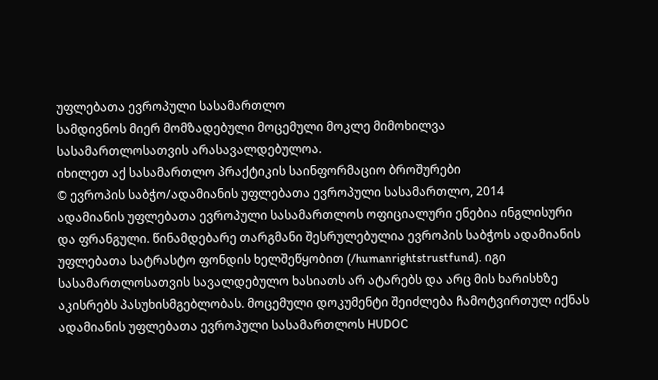უფლებათა ევროპული სასამართლო
სამდივნოს მიერ მომზადებული მოცემული მოკლე მიმოხილვა
სასამართლოსათვის არასავალდებულოა.
იხილეთ აქ სასამართლო პრაქტიკის საინფორმაციო ბროშურები
© ევროპის საბჭო/ადამიანის უფლებათა ევროპული სასამართლო, 2014
ადამიანის უფლებათა ევროპული სასამართლოს ოფიციალური ენებია ინგლისური და ფრანგული. წინამდებარე თარგმანი შესრულებულია ევროპის საბჭოს ადამიანის უფლებათა სატრასტო ფონდის ხელშეწყობით (/humanrightstrustfund). იგი სასამართლოსათვის სავალდებულო ხასიათს არ ატარებს და არც მის ხარისხზე აკისრებს პასუხისმგებლობას. მოცემული დოკუმენტი შეიძლება ჩამოტვირთულ იქნას ადამიანის უფლებათა ევროპული სასამართლოს HUDOC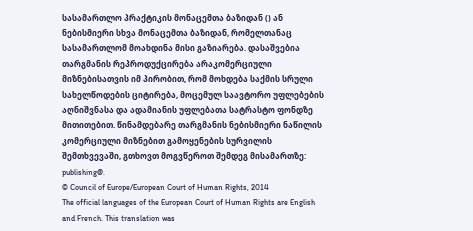სასამართლო პრაქტიკის მონაცემთა ბაზიდან () ან ნებისმიერი სხვა მონაცემთა ბაზიდან, რომელთანაც სასამართლომ მოახდინა მისი გაზიარება. დასაშვებია თარგმანის რეპროდუქცირება არაკომერციული მიზნებისათვის იმ პირობით, რომ მოხდება საქმის სრული სახელწოდების ციტირება, მოცემულ საავტორო უფლებების აღნიშვნასა და ადამიანის უფლებათა სატრასტო ფონდზე მითითებით. წინამდებარე თარგმანის ნებისმიერი ნაწილის კომერციული მიზნებით გამოყენების სურვილის შემთხვევაში, გთხოვთ მოგვწეროთ შემდეგ მისამართზე: publishing@.
© Council of Europe/European Court of Human Rights, 2014
The official languages of the European Court of Human Rights are English and French. This translation was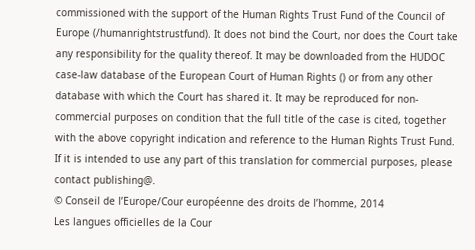commissioned with the support of the Human Rights Trust Fund of the Council of Europe (/humanrightstrustfund). It does not bind the Court, nor does the Court take any responsibility for the quality thereof. It may be downloaded from the HUDOC case-law database of the European Court of Human Rights () or from any other database with which the Court has shared it. It may be reproduced for non-commercial purposes on condition that the full title of the case is cited, together with the above copyright indication and reference to the Human Rights Trust Fund. If it is intended to use any part of this translation for commercial purposes, please contact publishing@.
© Conseil de l’Europe/Cour européenne des droits de l’homme, 2014
Les langues officielles de la Cour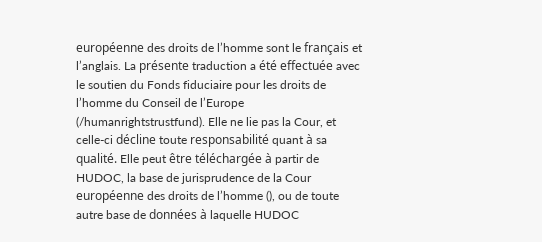européenne des droits de l’homme sont le français et l’anglais. La présente traduction a été effectuée avec le soutien du Fonds fiduciaire pour les droits de l’homme du Conseil de l’Europe (/humanrightstrustfund). Elle ne lie pas la Cour, et celle-ci décline toute responsabilité quant à sa qualité. Elle peut être téléchargée à partir de HUDOC, la base de jurisprudence de la Cour européenne des droits de l’homme (), ou de toute autre base de données à laquelle HUDOC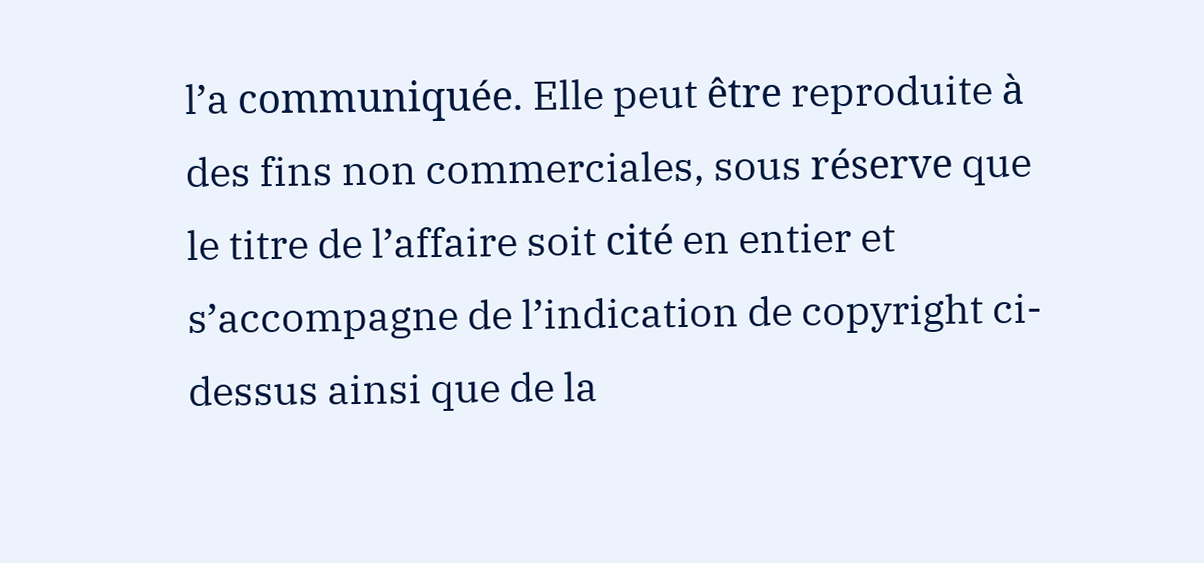l’a communiquée. Elle peut être reproduite à des fins non commerciales, sous réserve que le titre de l’affaire soit cité en entier et s’accompagne de l’indication de copyright ci-dessus ainsi que de la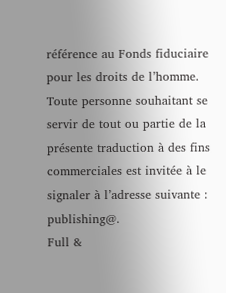référence au Fonds fiduciaire pour les droits de l’homme. Toute personne souhaitant se servir de tout ou partie de la présente traduction à des fins commerciales est invitée à le signaler à l’adresse suivante : publishing@.
Full &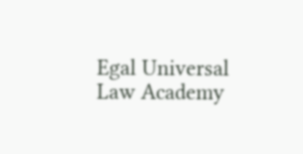Egal Universal Law Academy